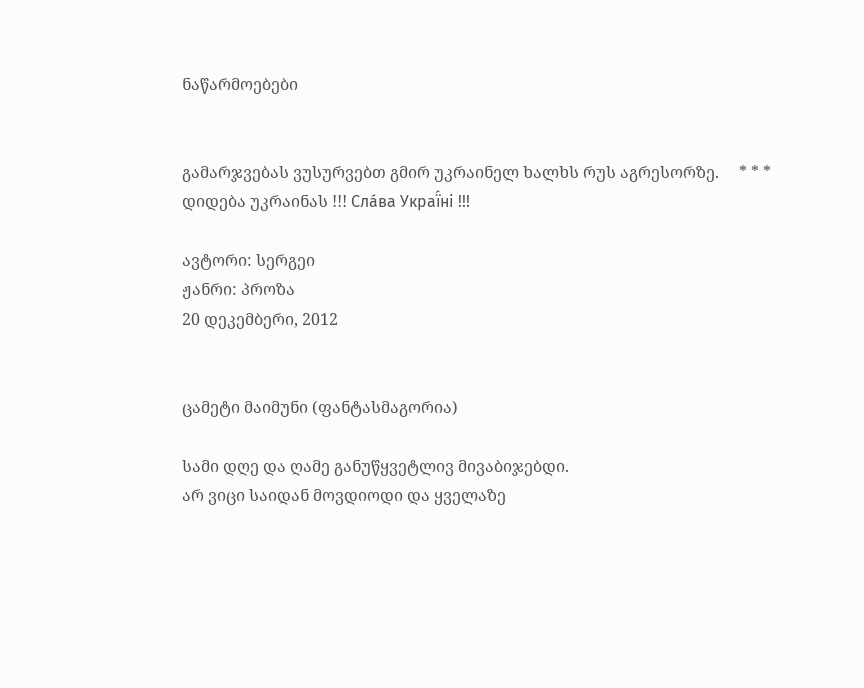ნაწარმოებები


გამარჯვებას ვუსურვებთ გმირ უკრაინელ ხალხს რუს აგრესორზე.     * * *     დიდება უკრაინას !!! Сла́ва Украї́ні !!!

ავტორი: სერგეი
ჟანრი: პროზა
20 დეკემბერი, 2012


ცამეტი მაიმუნი (ფანტასმაგორია)

სამი დღე და ღამე განუწყვეტლივ მივაბიჯებდი.
არ ვიცი საიდან მოვდიოდი და ყველაზე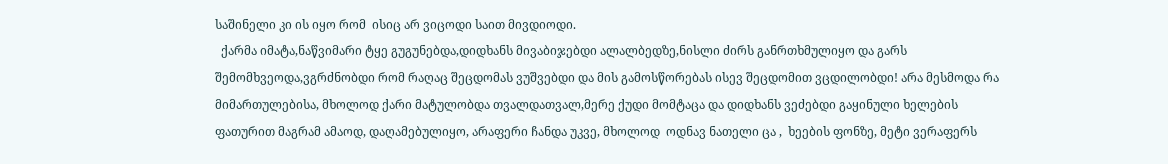საშინელი კი ის იყო რომ  ისიც არ ვიცოდი საით მივდიოდი.
  ქარმა იმატა,ნაწვიმარი ტყე გუგუნებდა,დიდხანს მივაბიჯებდი ალალბედზე,ნისლი ძირს განრთხმულიყო და გარს შემომხვეოდა,ვგრძნობდი რომ რაღაც შეცდომას ვუშვებდი და მის გამოსწორებას ისევ შეცდომით ვცდილობდი! არა მესმოდა რა მიმართულებისა, მხოლოდ ქარი მატულობდა თვალდათვალ,მერე ქუდი მომტაცა და დიდხანს ვეძებდი გაყინული ხელების ფათურით მაგრამ ამაოდ, დაღამებულიყო, არაფერი ჩანდა უკვე, მხოლოდ  ოდნავ ნათელი ცა ,  ხეების ფონზე, მეტი ვერაფერს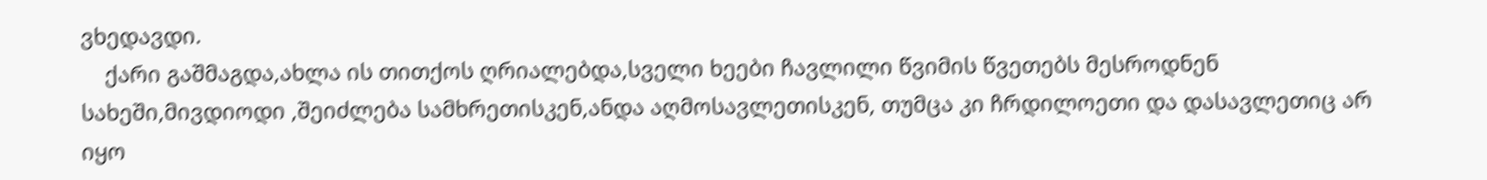ვხედავდი.
    ქარი გაშმაგდა,ახლა ის თითქოს ღრიალებდა,სველი ხეები ჩავლილი წვიმის წვეთებს მესროდნენ სახეში,მივდიოდი ,შეიძლება სამხრეთისკენ,ანდა აღმოსავლეთისკენ, თუმცა კი ჩრდილოეთი და დასავლეთიც არ იყო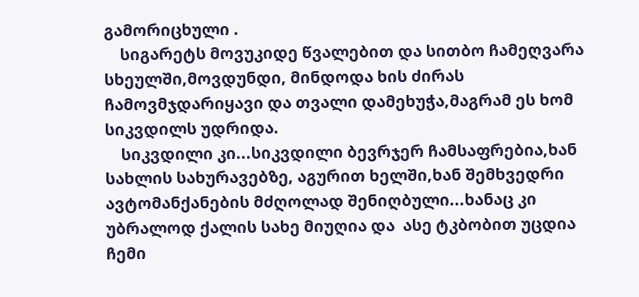გამორიცხული .
    სიგარეტს მოვუკიდე წვალებით და სითბო ჩამეღვარა სხეულში,მოვდუნდი, მინდოდა ხის ძირას ჩამოვმჯდარიყავი და თვალი დამეხუჭა,მაგრამ ეს ხომ სიკვდილს უდრიდა.
    სიკვდილი კი...სიკვდილი ბევრჯერ ჩამსაფრებია,ხან სახლის სახურავებზე, აგურით ხელში,ხან შემხვედრი ავტომანქანების მძღოლად შენიღბული...ხანაც კი უბრალოდ ქალის სახე მიუღია და  ასე ტკბობით უცდია ჩემი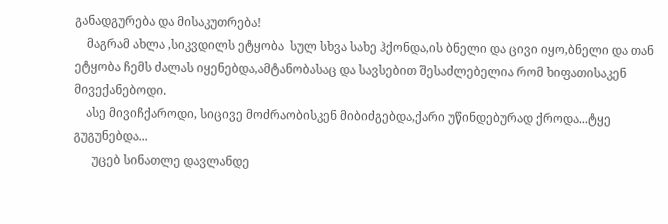განადგურება და მისაკუთრება!
    მაგრამ ახლა ,სიკვდილს ეტყობა  სულ სხვა სახე ჰქონდა,ის ბნელი და ცივი იყო,ბნელი და თან ეტყობა ჩემს ძალას იყენებდა,ამტანობასაც და სავსებით შესაძლებელია რომ ხიფათისაკენ მივექანებოდი.
    ასე მივიჩქაროდი, სიცივე მოძრაობისკენ მიბიძგებდა,ქარი უწინდებურად ქროდა...ტყე გუგუნებდა...
      უცებ სინათლე დავლანდე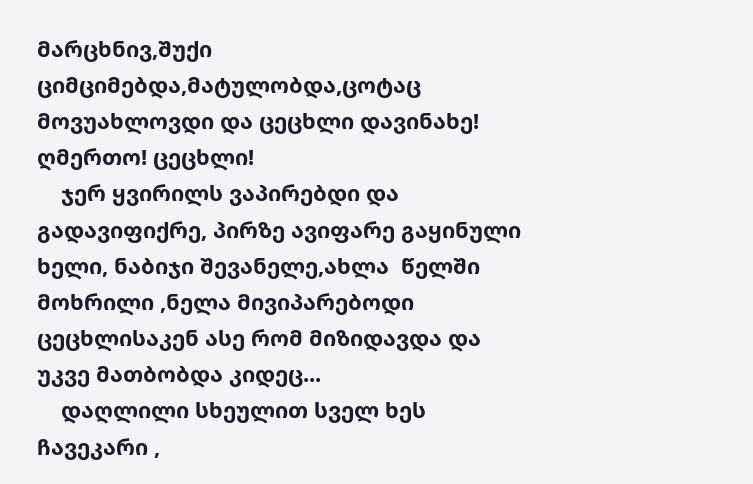მარცხნივ,შუქი ციმციმებდა,მატულობდა,ცოტაც მოვუახლოვდი და ცეცხლი დავინახე! ღმერთო! ცეცხლი!
    ჯერ ყვირილს ვაპირებდი და გადავიფიქრე, პირზე ავიფარე გაყინული ხელი, ნაბიჯი შევანელე,ახლა  წელში მოხრილი ,ნელა მივიპარებოდი ცეცხლისაკენ ასე რომ მიზიდავდა და უკვე მათბობდა კიდეც...
    დაღლილი სხეულით სველ ხეს ჩავეკარი ,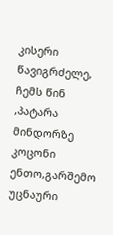კისერი წავიგრძელე, ჩემს წინ ,პატარა მინდორზე კოცონი ენთო,გარშემო უცნაური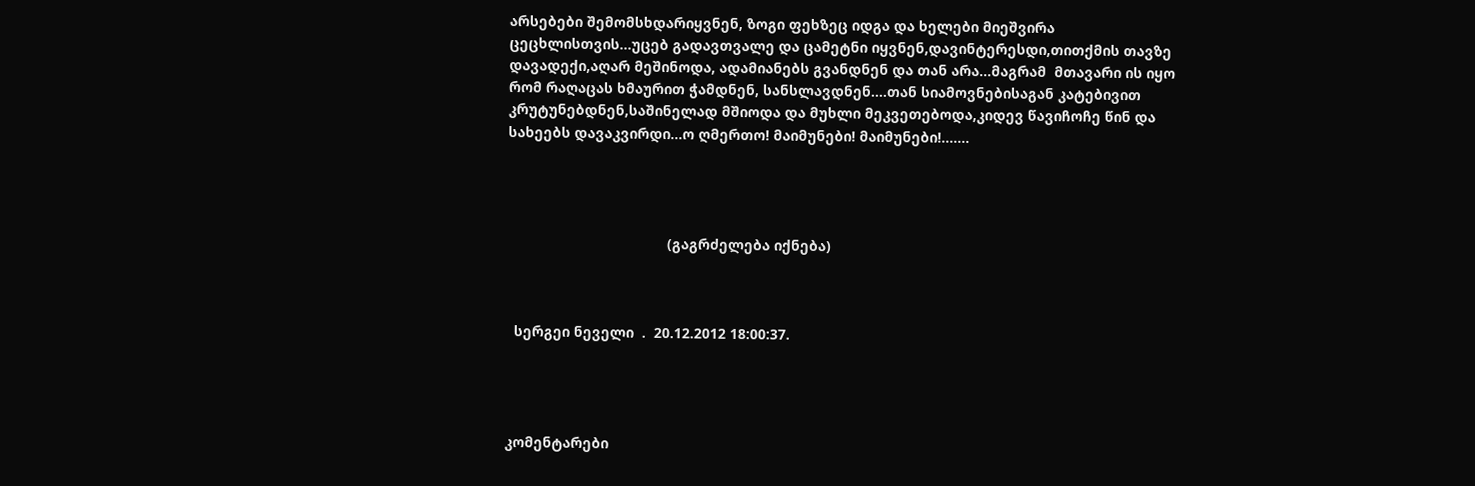არსებები შემომსხდარიყვნენ, ზოგი ფეხზეც იდგა და ხელები მიეშვირა ცეცხლისთვის...უცებ გადავთვალე და ცამეტნი იყვნენ,დავინტერესდი,თითქმის თავზე დავადექი,აღარ მეშინოდა, ადამიანებს გვანდნენ და თან არა...მაგრამ  მთავარი ის იყო რომ რაღაცას ხმაურით ჭამდნენ, სანსლავდნენ....თან სიამოვნებისაგან კატებივით კრუტუნებდნენ,საშინელად მშიოდა და მუხლი მეკვეთებოდა,კიდევ წავიჩოჩე წინ და სახეებს დავაკვირდი...ო ღმერთო! მაიმუნები! მაიმუნები!.......




                                        (გაგრძელება იქნება)



  სერგეი ნეველი  .  20.12.2012 18:00:37.




კომენტარები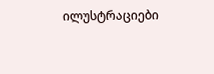ილუსტრაციები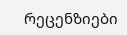რეცენზიები